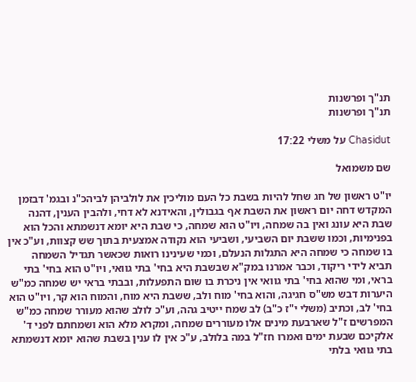תנ"ך ופרשנות
תנ"ך ופרשנות

Chasidut על משלי 17:22

שם משמואל

יו"ט ראשון של חג שחל להיות בשבת כל העם מוליכין את לולביהן לביהכ"נ ובגמ' דבזמן המקדש דחה יום ראשון את השבת אף בגבולין, והאידנא לא דחי, ולהבין הענין, דהנה שבת היא עונג ואין בה שמחה, ויו"ט הוא שמחה, כי שבת היא יומא דנשמתא והכל הוא בפנימיות, וכמו ששבת יום השביעי, ושביעי הוא נקודה אמצעית בתוך שש קצוות, וע"כ אין בו שמחה כי שמחה היא התגלות הנעלם, וכמי שעינינו רואות שכאשר תגדיל השמחה תביא לידי ריקוד, וכבר אמרנו במק"א שבשבת היא בחי' בתי גוואי, ויו"ט הוא בחי' בתי בראי, ומי שהוא בחי' בתי גוואי אין ניכרת בו שום התפעלות, ובבתי בראי יש שמחה כמ"ש היערות דבש מש"ס חגיגה, והוא בחי' מוח ולב, ששבת היא מוח, והמוח הוא קר, ויו"ט הוא בחי' לב, וכתיב (משלי י"ז כ"ב) לב שמח ייטיב גהה, וע"כ לולב שהוא מעורר שמחה כמ"ש המפרשים ז"ל שארבעת מינים אלו מעוררים שמחה, ומקרא מלא הוא ושמחתם לפני ד' אלקיכם שבעת ימים ואמרו חז"ל במה בלולב, ע"כ אין לו ענין בשבת שהוא יומא דנשמתא בתי גוואי בלתי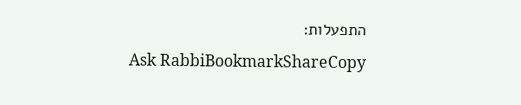התפעלות:
Ask RabbiBookmarkShareCopy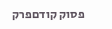פסוק קודםפרק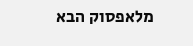מלאפסוק הבא